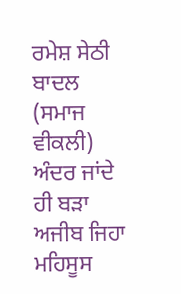ਰਮੇਸ਼ ਸੇਠੀ ਬਾਦਲ
(ਸਮਾਜ ਵੀਕਲੀ) ਅੰਦਰ ਜਾਂਦੇ ਹੀ ਬੜਾ ਅਜੀਬ ਜਿਹਾ ਮਹਿਸੂਸ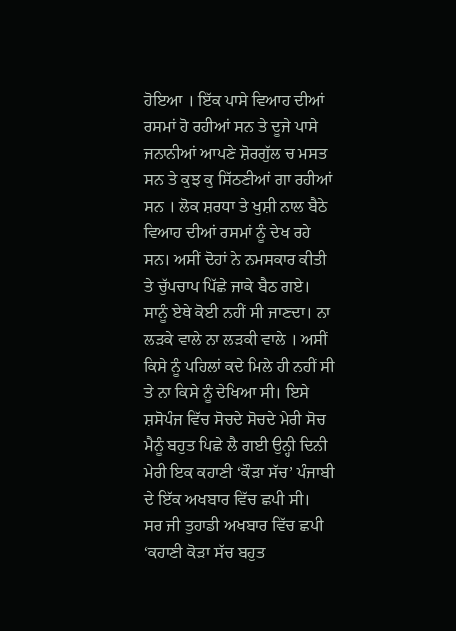ਹੋਇਆ । ਇੱਕ ਪਾਸੇ ਵਿਆਹ ਦੀਆਂ ਰਸਮਾਂ ਹੋ ਰਹੀਆਂ ਸਨ ਤੇ ਦੂਜੇ ਪਾਸੇ ਜਨਾਨੀਆਂ ਆਪਣੇ ਸ਼ੋਰਗੁੱਲ ਚ ਮਸਤ ਸਨ ਤੇ ਕੁਝ ਕੁ ਸਿੱਠਣੀਆਂ ਗਾ ਰਹੀਆਂ ਸਨ । ਲੋਕ ਸ਼ਰਧਾ ਤੇ ਖੁਸ਼ੀ ਨਾਲ ਬੈਠੇ ਵਿਆਹ ਦੀਆਂ ਰਸਮਾਂ ਨੂੰ ਦੇਖ ਰਹੇ ਸਨ। ਅਸੀਂ ਦੋਹਾਂ ਨੇ ਨਮਸਕਾਰ ਕੀਤੀ ਤੇ ਚੁੱਪਚਾਪ ਪਿੱਛੇ ਜਾਕੇ ਬੈਠ ਗਏ। ਸਾਨੂੰ ਏਥੇ ਕੋਈ ਨਹੀਂ ਸੀ ਜਾਣਦਾ। ਨਾ ਲੜਕੇ ਵਾਲੇ ਨਾ ਲੜਕੀ ਵਾਲੇ । ਅਸੀਂ ਕਿਸੇ ਨੂੰ ਪਹਿਲਾਂ ਕਦੇ ਮਿਲੇ ਹੀ ਨਹੀਂ ਸੀ ਤੇ ਨਾ ਕਿਸੇ ਨੂੰ ਦੇਖਿਆ ਸੀ। ਇਸੇ ਸ਼ਸੋਪੰਜ ਵਿੱਚ ਸੋਚਦੇ ਸੋਚਦੇ ਮੇਰੀ ਸੋਚ ਮੈਨੂੰ ਬਹੁਤ ਪਿਛੇ ਲੈ ਗਈ ਉਨ੍ਹੀ ਦਿਨੀ ਮੇਰੀ ਇਕ ਕਹਾਣੀ ‘ਕੌੜਾ ਸੱਚ’ ਪੰਜਾਬੀ ਦੇ ਇੱਕ ਅਖਬਾਰ ਵਿੱਚ ਛਪੀ ਸੀ।
ਸਰ ਜੀ ਤੁਹਾਡੀ ਅਖਬਾਰ ਵਿੱਚ ਛਪੀ ‘ਕਹਾਣੀ ਕੋੜਾ ਸੱਚ ਬਹੁਤ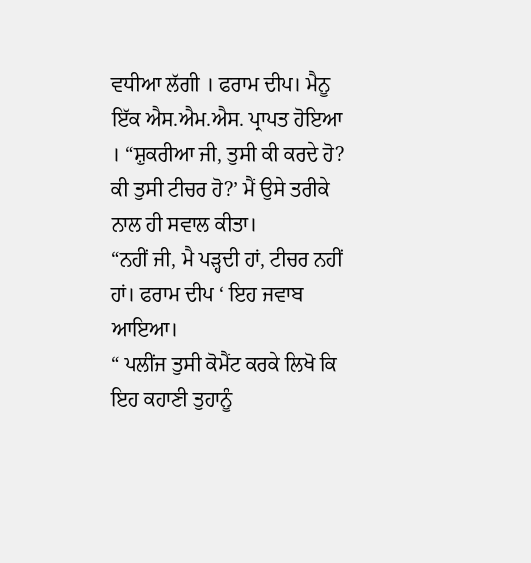ਵਧੀਆ ਲੱਗੀ । ਫਰਾਮ ਦੀਪ। ਮੈਨੂ ਇੱਕ ਐਸ.ਐਮ.ਐਸ. ਪ੍ਰਾਪਤ ਹੋਇਆ । “ਸ਼ੁਕਰੀਆ ਜੀ, ਤੁਸੀ ਕੀ ਕਰਦੇ ਹੋ? ਕੀ ਤੁਸੀ ਟੀਚਰ ਹੋ?’ ਮੈਂ ਉਸੇ ਤਰੀਕੇ ਨਾਲ ਹੀ ਸਵਾਲ ਕੀਤਾ।
“ਨਹੀਂ ਜੀ, ਮੈ ਪੜ੍ਹਦੀ ਹਾਂ, ਟੀਚਰ ਨਹੀਂ ਹਾਂ। ਫਰਾਮ ਦੀਪ ‘ ਇਹ ਜਵਾਬ ਆਇਆ।
“ ਪਲੀਂਜ ਤੁਸੀ ਕੋਮੈਂਟ ਕਰਕੇ ਲਿਖੋ ਕਿ ਇਹ ਕਹਾਣੀ ਤੁਹਾਨੂੰ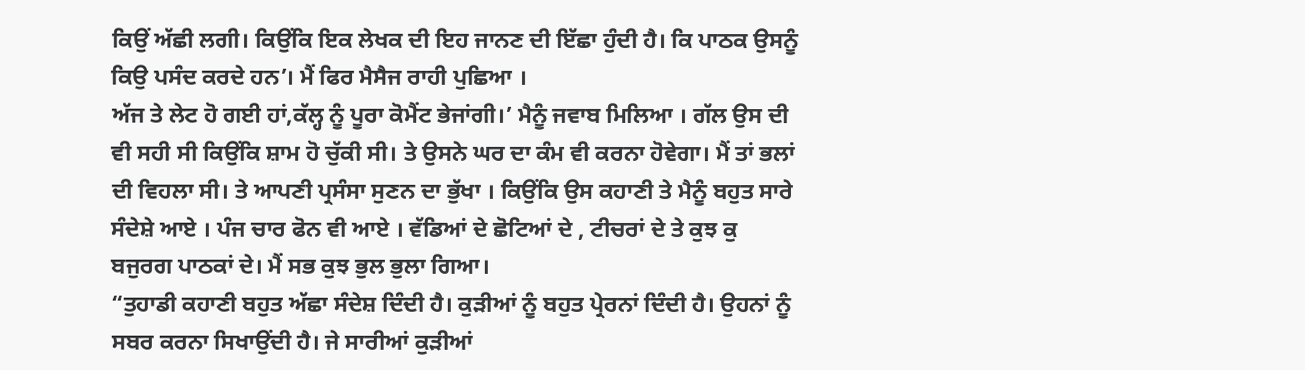ਕਿਉਂ ਅੱਛੀ ਲਗੀ। ਕਿਉਂਕਿ ਇਕ ਲੇਖਕ ਦੀ ਇਹ ਜਾਨਣ ਦੀ ਇੱਛਾ ਹੁੰਦੀ ਹੈ। ਕਿ ਪਾਠਕ ਉਸਨੂੰ ਕਿਉ ਪਸੰਦ ਕਰਦੇ ਹਨ’। ਮੈਂ ਫਿਰ ਮੈਸੈਜ ਰਾਹੀ ਪੁਛਿਆ ।
ਅੱਜ ਤੇ ਲੇਟ ਹੋ ਗਈ ਹਾਂ,ਕੱਲ੍ਹ ਨੂੰ ਪੂਰਾ ਕੋਮੈਂਟ ਭੇਜਾਂਗੀ।’ ਮੈਨੂੰ ਜਵਾਬ ਮਿਲਿਆ । ਗੱਲ ਉਸ ਦੀ ਵੀ ਸਹੀ ਸੀ ਕਿਉਂਕਿ ਸ਼ਾਮ ਹੋ ਚੁੱਕੀ ਸੀ। ਤੇ ਉਸਨੇ ਘਰ ਦਾ ਕੰਮ ਵੀ ਕਰਨਾ ਹੋਵੇਗਾ। ਮੈਂ ਤਾਂ ਭਲਾਂ ਦੀ ਵਿਹਲਾ ਸੀ। ਤੇ ਆਪਣੀ ਪ੍ਰਸੰਸਾ ਸੁਣਨ ਦਾ ਭੁੱਖਾ । ਕਿਉਂਕਿ ਉਸ ਕਹਾਣੀ ਤੇ ਮੈਨੂੰ ਬਹੁਤ ਸਾਰੇ ਸੰਦੇਸ਼ੇ ਆਏ । ਪੰਜ ਚਾਰ ਫੋਨ ਵੀ ਆਏ । ਵੱਡਿਆਂ ਦੇ ਛੋਟਿਆਂ ਦੇ , ਟੀਚਰਾਂ ਦੇ ਤੇ ਕੁਝ ਕੁ ਬਜੁਰਗ ਪਾਠਕਾਂ ਦੇ। ਮੈਂ ਸਭ ਕੁਝ ਭੁਲ ਭੁਲਾ ਗਿਆ।
“ਤੁਹਾਡੀ ਕਹਾਣੀ ਬਹੁਤ ਅੱਛਾ ਸੰਦੇਸ਼ ਦਿੰਦੀ ਹੈ। ਕੁੜੀਆਂ ਨੂੰ ਬਹੁਤ ਪ੍ਰੇਰਨਾਂ ਦਿੰਦੀ ਹੈ। ਉਹਨਾਂ ਨੂੰ ਸਬਰ ਕਰਨਾ ਸਿਖਾਉਂਦੀ ਹੈ। ਜੇ ਸਾਰੀਆਂ ਕੁੜੀਆਂ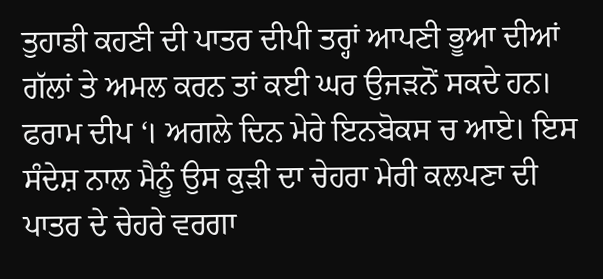ਤੁਹਾਡੀ ਕਹਣੀ ਦੀ ਪਾਤਰ ਦੀਪੀ ਤਰ੍ਹਾਂ ਆਪਣੀ ਭੂਆ ਦੀਆਂ ਗੱਲਾਂ ਤੇ ਅਮਲ ਕਰਨ ਤਾਂ ਕਈ ਘਰ ਉਜੜਨੋਂ ਸਕਦੇ ਹਨ। ਫਰਾਮ ਦੀਪ ‘। ਅਗਲੇ ਦਿਨ ਮੇਰੇ ਇਨਬੋਕਸ ਚ ਆਏ। ਇਸ ਸੰਦੇਸ਼ ਨਾਲ ਮੈਨੂੰ ਉਸ ਕੁੜੀ ਦਾ ਚੇਹਰਾ ਮੇਰੀ ਕਲਪਣਾ ਦੀ ਪਾਤਰ ਦੇ ਚੇਹਰੇ ਵਰਗਾ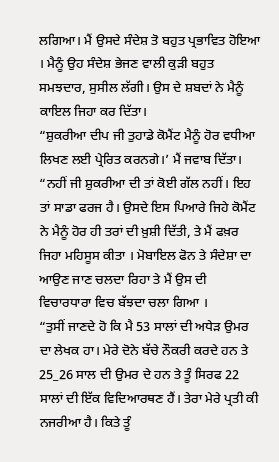ਲਗਿਆ। ਮੈਂ ਉਸਦੇ ਸੰਦੇਸ਼ ਤੋ ਬਹੁਤ ਪ੍ਰਭਾਵਿਤ ਹੋਇਆ । ਮੈਨੂੰ ਉਹ ਸੰਦੇਸ਼ ਭੇਜਣ ਵਾਲੀ ਕੁੜੀ ਬਹੁਤ ਸਮਝਦਾਰ, ਸੁਸੀਲ ਲੱਗੀ। ਉਸ ਦੇ ਸ਼ਬਦਾਂ ਨੇ ਮੈਨੂੰ ਕਾਇਲ ਜਿਹਾ ਕਰ ਦਿੱਤਾ।
“ਸ਼ੁਕਰੀਆ ਦੀਪ ਜੀ ਤੁਹਾਡੇ ਕੋਮੈਂਟ ਮੈਨੂੰ ਹੋਰ ਵਧੀਆ ਲਿਖਣ ਲਈ ਪ੍ਰੇਰਿਤ ਕਰਨਗੇ।’ ਮੈਂ ਜਵਾਬ ਦਿੱਤਾ।
“ਨਹੀਂ ਜੀ ਸ਼ੁਕਰੀਆ ਦੀ ਤਾਂ ਕੋਈ ਗੱਲ ਨਹੀਂ। ਇਹ ਤਾਂ ਸਾਡਾ ਫਰਜ ਹੈ। ਉਸਦੇ ਇਸ ਪਿਆਰੇ ਜਿਹੇ ਕੋਮੈਂਟ ਨੇ ਮੈਨੂੰ ਹੋਰ ਹੀ ਤਰਾਂ ਦੀ ਖ਼ੁਸ਼ੀ ਦਿੱਤੀ, ਤੇ ਮੈਂ ਫਖ਼ਰ ਜਿਹਾ ਮਹਿਸੂਸ ਕੀਤਾ । ਮੋਬਾਇਲ ਫੋਨ ਤੇ ਸੰਦੇਸ਼ਾ ਦਾ ਆਉਣ ਜਾਣ ਚਲਦਾ ਰਿਹਾ ਤੇ ਮੈਂ ਉਸ ਦੀ ਵਿਚਾਰਧਾਰਾ ਵਿਚ ਬੱਝਦਾ ਚਲਾ ਗਿਆ ।
“ਤੁਸੀਂ ਜਾਣਦੇ ਹੋ ਕਿ ਮੈ 53 ਸਾਲਾਂ ਦੀ ਅਧੇੜ ਉਮਰ ਦਾ ਲੇਖਕ ਹਾ। ਮੇਰੇ ਦੋਨੇ ਬੱਚੇ ਨੌਕਰੀ ਕਰਦੇ ਹਨ ਤੇ 25_26 ਸਾਲ ਦੀ ਉਮਰ ਦੇ ਹਨ ਤੇ ਤੂੰ ਸਿਰਫ 22 ਸਾਲਾਂ ਦੀ ਇੱਕ ਵਿਦਿਆਰਥਣ ਹੈਂ। ਤੇਰਾ ਮੇਰੇ ਪ੍ਰਤੀ ਕੀ ਨਜਰੀਆ ਹੈ। ਕਿਤੇ ਤੂੰ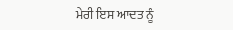ਮੇਰੀ ਇਸ ਆਦਤ ਨੂੰ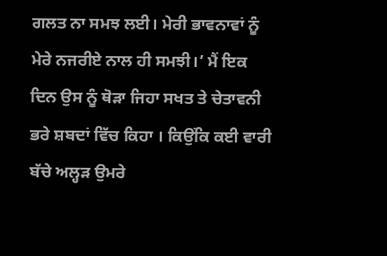ਗਲਤ ਨਾ ਸਮਝ ਲਈ। ਮੇਰੀ ਭਾਵਨਾਵਾਂ ਨੂੰ ਮੇਰੇ ਨਜਰੀਏ ਨਾਲ ਹੀ ਸਮਝੀ।’ ਮੈਂ ਇਕ ਦਿਨ ਉਸ ਨੂੰ ਥੋੜਾ ਜਿਹਾ ਸਖਤ ਤੇ ਚੇਤਾਵਨੀ ਭਰੇ ਸ਼ਬਦਾਂ ਵਿੱਚ ਕਿਹਾ । ਕਿਉਂਕਿ ਕਈ ਵਾਰੀ ਬੱਚੇ ਅਲ੍ਹੜ ਉਮਰੇ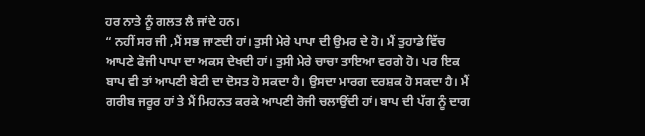ਹਰ ਨਾਤੇ ਨੂੰ ਗਲਤ ਲੈ ਜਾਂਦੇ ਹਨ।
“ ਨਹੀਂ ਸਰ ਜੀ ,ਮੈਂ ਸਭ ਜਾਣਦੀ ਹਾਂ। ਤੁਸੀ ਮੇਰੇ ਪਾਪਾ ਦੀ ਉਮਰ ਦੇ ਹੋ। ਮੈਂ ਤੁਹਾਡੇ ਵਿੱਚ ਆਪਣੇ ਫੋਜੀ ਪਾਪਾ ਦਾ ਅਕਸ ਦੇਖਦੀ ਹਾਂ। ਤੁਸੀ ਮੇਰੇ ਚਾਚਾ ਤਾਇਆ ਵਰਗੇ ਹੋ। ਪਰ ਇਕ ਬਾਪ ਵੀ ਤਾਂ ਆਪਣੀ ਬੇਟੀ ਦਾ ਦੋਸਤ ਹੋ ਸਕਦਾ ਹੈ। ਉਸਦਾ ਮਾਰਗ ਦਰਸ਼ਕ ਹੋ ਸਕਦਾ ਹੈ। ਮੈਂ ਗਰੀਬ ਜਰੂਰ ਹਾਂ ਤੇ ਮੈਂ ਮਿਹਨਤ ਕਰਕੇ ਆਪਣੀ ਰੋਜੀ ਚਲਾਉਂਦੀ ਹਾਂ। ਬਾਪ ਦੀ ਪੱਗ ਨੂੰ ਦਾਗ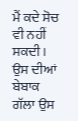ਮੈਂ ਕਦੇ ਸੋਚ ਵੀ ਨਹੀਂ ਸਕਦੀ । ਉਸ ਦੀਆਂ ਬੇਬਾਕ ਗੱਲਾ ਉਸ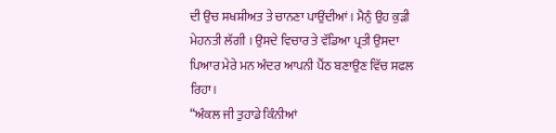ਦੀ ਉਚ ਸਖਸ਼ੀਅਤ ਤੇ ਚਾਨਣਾ ਪਾਉਂਦੀਆਂ । ਮੈਨੁੰ ਉਹ ਕੁੜੀ ਮੇਹਨਤੀ ਲੱਗੀ । ਉਸਦੇ ਵਿਚਾਰ ਤੇ ਵੱਡਿਆ ਪ੍ਰਤੀ ਉਸਦਾ ਪਿਆਰ ਮੇਰੇ ਮਨ ਅੰਦਰ ਆਪਨੀ ਪੈਂਠ ਬਣਾਉਣ ਵਿੱਚ ਸਫਲ ਰਿਹਾ।
“ਅੰਕਲ ਜੀ ਤੁਹਾਡੇ ਕਿੰਨੀਆਂ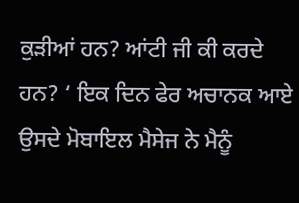ਕੁੜੀਆਂ ਹਨ? ਆਂਟੀ ਜੀ ਕੀ ਕਰਦੇ ਹਨ? ‘ ਇਕ ਦਿਨ ਫੇਰ ਅਚਾਨਕ ਆਏ ਉਸਦੇ ਮੋਬਾਇਲ ਮੈਸੇਜ ਨੇ ਮੈਨੂੰ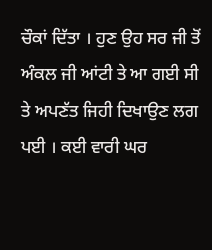ਚੌਕਾਂ ਦਿੱਤਾ । ਹੁਣ ਉਹ ਸਰ ਜੀ ਤੋਂ ਅੰਕਲ ਜੀ ਆਂਟੀ ਤੇ ਆ ਗਈ ਸੀ ਤੇ ਅਪਣੱਤ ਜਿਹੀ ਦਿਖਾਉਣ ਲਗ ਪਈ । ਕਈ ਵਾਰੀ ਘਰ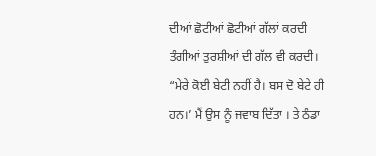ਦੀਆਂ ਛੋਟੀਆਂ ਛੋਟੀਆਂ ਗੱਲਾਂ ਕਰਦੀ ਤੰਗੀਆਂ ਤੁਰਸ਼ੀਆਂ ਦੀ ਗੱਲ ਵੀ ਕਰਦੀ।
“ਮੇਰੇ ਕੋਈ ਬੇਟੀ ਨਹੀਂ ਹੈ। ਬਸ ਦੋ ਬੇਟੇ ਹੀ ਹਨ।’ ਮੈਂ ਉਸ ਨੂੰ ਜਵਾਬ ਦਿੱਤਾ । ਤੇ ਠੰਡਾ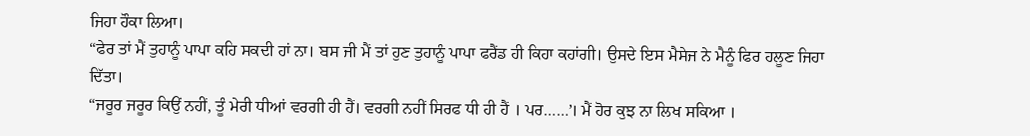ਜਿਹਾ ਹੌਕਾ ਲਿਆ।
“ਫੇਰ ਤਾਂ ਮੈਂ ਤੁਹਾਨੂੰ ਪਾਪਾ ਕਹਿ ਸਕਦੀ ਹਾਂ ਨਾ। ਬਸ ਜੀ ਮੈਂ ਤਾਂ ਹੁਣ ਤੁਹਾਨੂੰ ਪਾਪਾ ਫਰੈਂਡ ਹੀ ਕਿਹਾ ਕਹਾਂਗੀ। ਉਸਦੇ ਇਸ ਮੈਸੇਜ ਨੇ ਮੈਨੂੰ ਫਿਰ ਹਲੂਣ ਜਿਹਾ ਦਿੱਤਾ।
“ਜਰੂਰ ਜਰੂਰ ਕਿਉਂ ਨਹੀਂ, ਤੂੰ ਮੇਰੀ ਧੀਆਂ ਵਰਗੀ ਹੀ ਹੈਂ। ਵਰਗੀ ਨਹੀਂ ਸਿਰਫ ਧੀ ਹੀ ਹੈਂ । ਪਰ……’। ਮੈਂ ਹੋਰ ਕੁਝ ਨਾ ਲਿਖ ਸਕਿਆ ।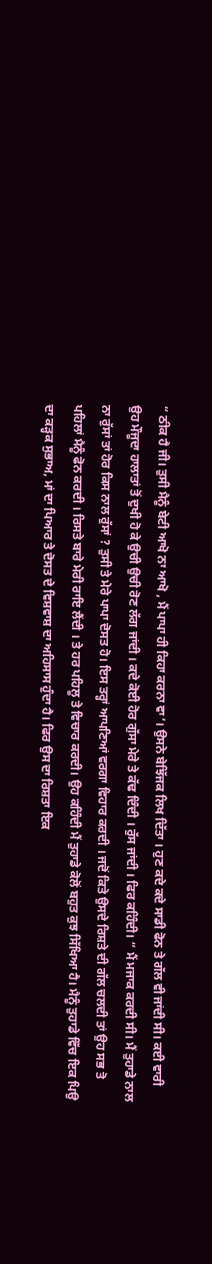“ ਠੀਕ ਹੈ ਜੀ। ਤੁਸੀ ਮੈਨੂੰ ਬੇਟੀ ਆਖੋ ਨਾ ਆਖੋ , ਮੈਂ ਪਾਪਾ ਹੀ ਕਿਹਾ ਕਰਨਾ ਵਾ’। ਉਸਨੇ ਬੇਝਿੱਜਕ ਲਿਖ ਦਿੱਤਾ । ਹੁਣ ਕਦੇ ਕਦੇ ਸਾਡੀ ਫੋਨ ਤੇ ਗੱਲ ਵੀ ਜਾਂਦੀ ਸੀ। ਕਈ ਵਾਰੀ ਉਹ ਮੌਜੂਦਾ ਹਾਲਾਤਾਂ ਤੋਂ ਦੁਖੀ ਹੋ ਕੇ ਉਚੀ ਉਚੀ ਰੋਣ ਲੱਗ ਜਾਂਦੀ । ਕਦੇ ਕੋਈ ਹੋਰ ਗੁੱਸਾ ਮੇਰੇ ਤੇ ਕੱਢ ਦਿੰਦੀ । ਰੁੱਸ ਜਾਂਦੀ । ਫਿਰ ਕਹਿੰਦੀ। “ ਮੈਂ ਮਜਾਕ ਕਰਦੀ ਸੀ। ਮੈਂ ਤੁਹਾਡੇ ਨਾਲ ਨਾ ਰੁੱਸਾਂ ਤਾਂ ਹੋਰ ਕਿਸ ਨਾਲ ਰੁੱਸਾਂ ? ਤੁਸੀ ਤੇ ਮੇਰੇ ਪਾਪਾ ਦੋਸਤ ਹੋ। ਇਸ ਤਰ੍ਹਾਂ ਆਪਣਿਆਂ ਵਰਗਾ ਵਿਹਾਰ ਕਰਦੀ । ਜਦੋਂ ਕਿਤੇ ਉਸਦੇ ਰਿਸ਼ਤੇ ਦੀ ਗੱਲ ਚਲਦੀ ਤਾਂ ਉਹ ਸਭ ਤੋ ਪਹਿਲਾਂ ਮੈਨੂੰ ਫੋਨ ਕਰਦੀ । ਰਿਸਤੇ ਬਾਰੇ ਮੇਰੀ ਰਾਇ ਲੈਂਦੀ । ਤੇ ਹਰ ਪਹਿਲੂ ਤੇ ਵਿਚਾਰ ਕਰਦੀ। ਉਹ ਕਹਿੰਦੀ ਮੈਂ ਤੁਹਾਡੇ ਕੋਲੋਂ ਬਹੁਤ ਕੁਝ ਸਿੱਖਿਆ ਹੈ। ਮੈਨੂੰ ਤੁਹਾਡੇ ਵਿੱਚ ਇਕ ਪਿਉ ਦਾ ਕੜ੍ਹਕ ਸੁਭਾਅ, ਮਾਂ ਦਾ ਪਿਆਰ ਤੇ ਦੋਸਤ ਦੇ ਵਿਸ਼ਵਾਸ਼ ਦਾ ਅਹਿਸਾਸ ਹੁੰਦਾ ਹੈ। ਫਿਰ ਉਸ ਦਾ ਰਿਸ਼ਤਾ ਇਕ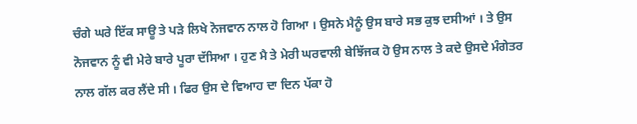ਚੰਗੇ ਘਰੇ ਇੱਕ ਸਾਊ ਤੇ ਪੜੇ ਲਿਖੇ ਨੋਜਵਾਨ ਨਾਲ ਹੋ ਗਿਆ । ਉਸਨੇ ਮੈਨੂੰ ਉਸ ਬਾਰੇ ਸਭ ਕੁਝ ਦਸੀਆਂ । ਤੇ ਉਸ ਨੋਜਵਾਨ ਨੂੰ ਵੀ ਮੇਰੇ ਬਾਰੇ ਪੂਰਾ ਦੱਸਿਆ । ਹੁਣ ਮੈ ਤੇ ਮੇਰੀ ਘਰਵਾਲੀ ਬੇਝਿੱਜਕ ਹੋ ਉਸ ਨਾਲ ਤੇ ਕਦੇ ਉਸਦੇ ਮੰਗੇਤਰ ਨਾਲ ਗੱਲ ਕਰ ਲੈਂਦੇ ਸੀ । ਫਿਰ ਉਸ ਦੇ ਵਿਆਹ ਦਾ ਦਿਨ ਪੱਕਾ ਹੋ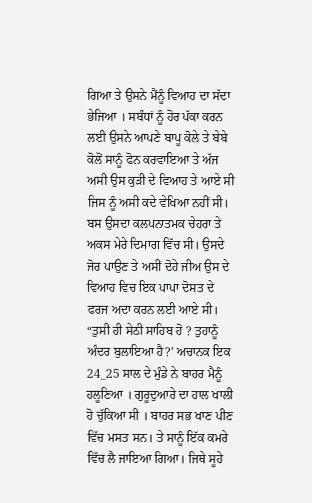ਗਿਆ ਤੇ ਉਸਨੇ ਮੈਂਨੂੰ ਵਿਆਹ ਦਾ ਸੱਦਾ ਭੇਜਿਆ । ਸਬੰਧਾਂ ਨੂੰ ਹੋਰ ਪੱਕਾ ਕਰਨ ਲਈ ਉਸਨੇ ਆਪਣੇ ਬਾਪੂ ਕੋਲੇ ਤੇ ਬੇਬੇ ਕੋਲੋਂ ਸਾਨੂੰ ਫੋਨ ਕਰਵਾਇਆ ਤੇ ਅੱਜ ਅਸੀ ਉਸ ਕੁੜੀ ਦੇ ਵਿਆਹ ਤੇ ਆਏ ਸੀ ਜਿਸ ਨੂੰ ਅਸੀ ਕਦੇ ਵੇਖਿਆ ਨਹੀਂ ਸੀ। ਬਸ ਉਸਦਾ ਕਲਪਨਾਤਮਕ ਚੇਹਰਾ ਤੇ ਅਕਸ ਮੇਰੇ ਦਿਮਾਗ ਵਿੱਚ ਸੀ। ਉਸਦੇ ਜੋਰ ਪਾਉਣ ਤੇ ਅਸੀਂ ਦੋਹੇ ਜੀਅ ਉਸ ਦੇ ਵਿਆਹ ਵਿਚ ਇਕ ਪਾਪਾ ਦੋਸਤ ਦੇ ਫਰਜ ਅਦਾ ਕਰਨ ਲਈ ਆਏ ਸੀ।
“ਤੁਸੀ ਹੀ ਸੇਠੀ ਸਾਹਿਬ ਹੋ ? ਤੁਹਾਨੂੰ ਅੰਦਰ ਬੁਲਾਇਆ ਹੈ?’ ਅਚਾਨਕ ਇਕ 24_25 ਸਾਲ ਦੇ ਮੁੰਡੇ ਨੇ ਬਾਹਰ ਮੈਨੂੰ ਹਲੂਣਿਆ । ਗੁਰੂਦੁਆਰੇ ਦਾ ਹਾਲ ਖਾਲੀ ਹੋ ਚੁੱਕਿਆ ਸੀ । ਬਾਹਰ ਸਭ ਖਾਣ ਪੀਣ ਵਿੱਚ ਮਸਤ ਸਨ। ਤੇ ਸਾਨੂੰ ਇੱਕ ਕਮਰੇ ਵਿੱਚ ਲੈ ਜਾਇਆ ਗਿਆ। ਜਿਥੇ ਸੂਹੇ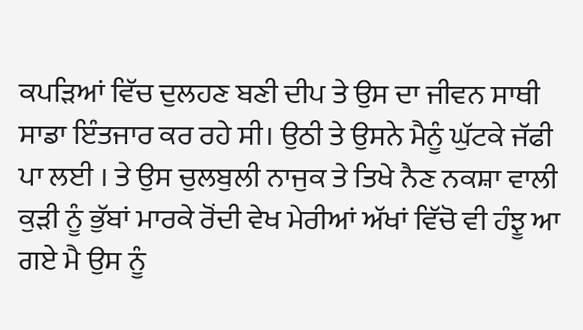ਕਪੜਿਆਂ ਵਿੱਚ ਦੁਲਹਣ ਬਣੀ ਦੀਪ ਤੇ ਉਸ ਦਾ ਜੀਵਨ ਸਾਥੀ ਸਾਡਾ ਇੰਤਜਾਰ ਕਰ ਰਹੇ ਸੀ। ਉਠੀ ਤੇ ਉਸਨੇ ਮੈਨੂੰ ਘੁੱਟਕੇ ਜੱਫੀ ਪਾ ਲਈ । ਤੇ ਉਸ ਚੁਲਬੁਲੀ ਨਾਜੁਕ ਤੇ ਤਿਖੇ ਨੈਣ ਨਕਸ਼ਾ ਵਾਲੀ ਕੁੜੀ ਨੂੰ ਭੁੱਬਾਂ ਮਾਰਕੇ ਰੋਂਦੀ ਵੇਖ ਮੇਰੀਆਂ ਅੱਖਾਂ ਵਿੱਚੋ ਵੀ ਹੰਝੂ ਆ ਗਏ ਮੈ ਉਸ ਨੂੰ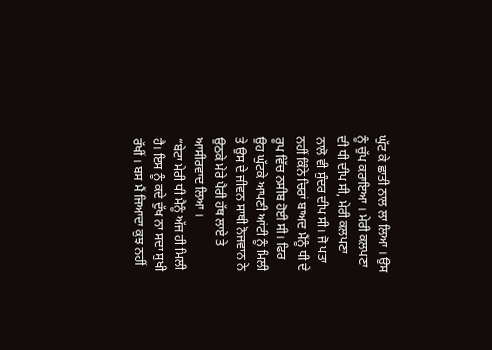ਘੁੱਟ ਕੇ ਛਾਤੀ ਨਾਲ ਲਾ ਲਿਆ । ਉਸ ਨੂੰ ਚੁੱਪ ਕਰਾਇਆ । ਮੇਰੀ ਕਲਪਣਾ ਦੀ ਧੀ ਦੀਪ ਸੀ, ਮੇਰੀ ਕਲਪਣਾ ਨਾਲੋ ਵੀ ਸੁੰਦਰ ਦੀਪ ਸੀ। ਜੋ ਪਤਾ ਨਹੀਂ ਕਿੰਨੇ ਚਿਰਾਂ ਬਾਅਦ ਮੈਂਨੂੰ ਧੀ ਦੇ ਰੂਪ ਵਿੱਚ ਨਸੀਬ ਹੋਈ ਸੀ। ਫਿਰ ਉਹ ਘੁੱਟਕੇ ਆਪਣੀ ਆਂਟੀ ਨੂੰ ਮਿਲੀ ਤੇ ਉਸ ਦੇ ਜੀਵਨ ਸਾਥੀ ਨੋਜਵਾਨ ਨੇ ਉਠਕੇ ਮੇਰੇ ਪੈਰੀ ਹੱਥ ਲਾਏ ਤੇ ਆਸੀਰਵਾਦ ਲਿਆ ।
“ਬੇਟਾ ਮੇਰੀ ਧੀ ਮੈਨੂੰ ਅੱਜ ਹੀ ਮਿਲੀ ਹੈ। ਇਸ ਨੂੰ ਕਦੇ ਦੁੱਖ ਨਾ ਸਦਾ ਸੁਖੀ ਰੱਖੀਂ । ਬਸ ਮੈਂ ਜਿਆਦਾ ਕੁਝ ਨਹੀਂ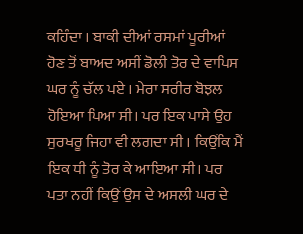ਕਹਿੰਦਾ । ਬਾਕੀ ਦੀਆਂ ਰਸਮਾਂ ਪੂਰੀਆਂ ਹੋਣ ਤੋਂ ਬਾਅਦ ਅਸੀਂ ਡੋਲੀ ਤੋਰ ਦੇ ਵਾਪਿਸ ਘਰ ਨੂੰ ਚੱਲ ਪਏ । ਮੇਰਾ ਸਰੀਰ ਬੋਝਲ ਹੋਇਆ ਪਿਆ ਸੀ। ਪਰ ਇਕ ਪਾਸੇ ਉਹ ਸੁਰਖਰੂ ਜਿਹਾ ਵੀ ਲਗਦਾ ਸੀ । ਕਿਉਂਕਿ ਮੈਂ ਇਕ ਧੀ ਨੂੰ ਤੋਰ ਕੇ ਆਇਆ ਸੀ। ਪਰ ਪਤਾ ਨਹੀਂ ਕਿਉਂ ਉਸ ਦੇ ਅਸਲੀ ਘਰ ਦੇ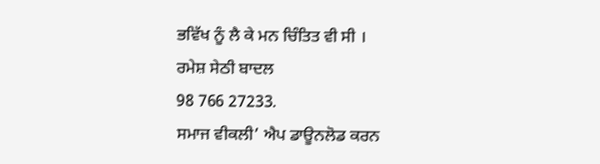ਭਵਿੱਖ ਨੂੰ ਲੈ ਕੇ ਮਨ ਚਿੰਤਿਤ ਵੀ ਸੀ ।
ਰਮੇਸ਼ ਸੇਠੀ ਬਾਦਲ
98 766 27233.
ਸਮਾਜ ਵੀਕਲੀ’ ਐਪ ਡਾਊਨਲੋਡ ਕਰਨ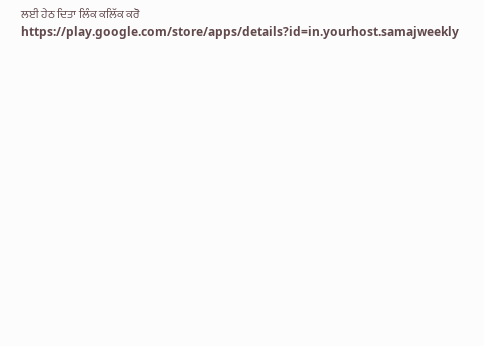ਲਈ ਹੇਠ ਦਿਤਾ ਲਿੰਕ ਕਲਿੱਕ ਕਰੋ
https://play.google.com/store/apps/details?id=in.yourhost.samajweekly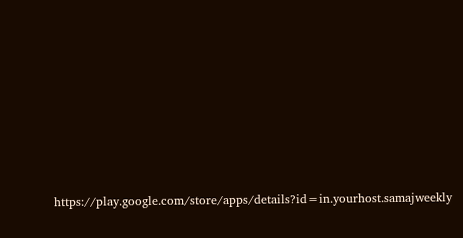https://play.google.com/store/apps/details?id=in.yourhost.samajweekly